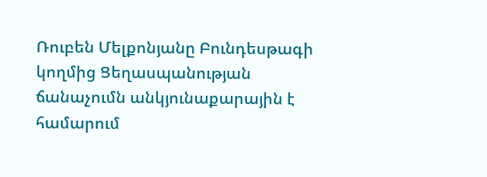Ռուբեն Մելքոնյանը Բունդեսթագի կողմից Ցեղասպանության ճանաչումն անկյունաքարային է համարում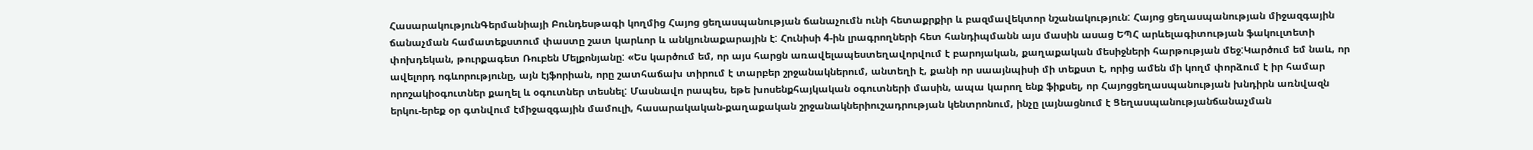ՀասարակությունԳերմանիայի Բունդեսթագի կողմից Հայոց ցեղասպանության ճանաչումն ունի հետաքրքիր և բազմավեկտոր նշանակություն: Հայոց ցեղասպանության միջազգային ճանաչման համատեքստում փաստը շատ կարևոր և անկյունաքարային է: Հունիսի 4-ին լրագրողների հետ հանդիպմանն այս մասին ասաց ԵՊՀ արևելագիտության ֆակուլտետի փոխդեկան, թուրքագետ Ռուբեն Մելքոնյանը: «Ես կարծում եմ, որ այս հարցն առավելապեստեղավորվում է բարոյական, քաղաքական մեսիջների հարթության մեջ:Կարծում եմ նաև, որ ավելորդ ոգևորությունը, այն էյֆորիան, որը շատհաճախ տիրում է տարբեր շրջանակներում, անտեղի է, քանի որ սաայնպիսի մի տեքստ է, որից ամեն մի կողմ փորձում է իր համար որոշակիօգուտներ քաղել և օգուտներ տեսնել: Մասնավո րապես, եթե խոսենքհայկական օգուտների մասին, ապա կարող ենք ֆիքսել, որ Հայոցցեղասպանության խնդիրն առնվազն երկու-երեք օր գտնվում էմիջազգային մամուլի, հասարակական-քաղաքական շրջանակներիուշադրության կենտրոնում, ինչը լայնացնում է Ցեղասպանությանճանաչման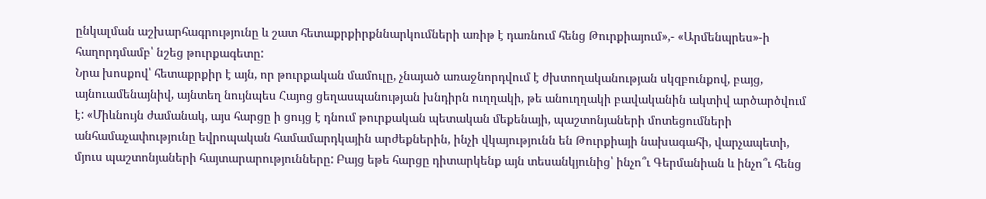ընկալման աշխարհագրությունը և շատ հետաքրքիրքննարկումների առիթ է դառնում հենց Թուրքիայում»,- «Արմենպրես»-ի հաղորդմամբ՝ նշեց թուրքագետը:
Նրա խոսքով՝ հետաքրքիր է այն, որ թուրքական մամուլը, չնայած առաջնորդվում է ժխտողականության սկզբունքով, բայց, այնուամենայնիվ, այնտեղ նույնպես Հայոց ցեղասպանության խնդիրն ուղղակի, թե անուղղակի բավականին ակտիվ արծարծվում է: «Միևնույն ժամանակ, այս հարցը ի ցույց է դնում թուրքական պետական մեքենայի, պաշտոնյաների մոտեցումների անհամաչափությունը եվրոպական համամարդկային արժեքներին, ինչի վկայությունն են Թուրքիայի նախագահի, վարչապետի, մյուս պաշտոնյաների հայտարարությունները: Բայց եթե հարցը դիտարկենք այն տեսանկյունից՝ ինչո՞ւ Գերմանիան և ինչո՞ւ հենց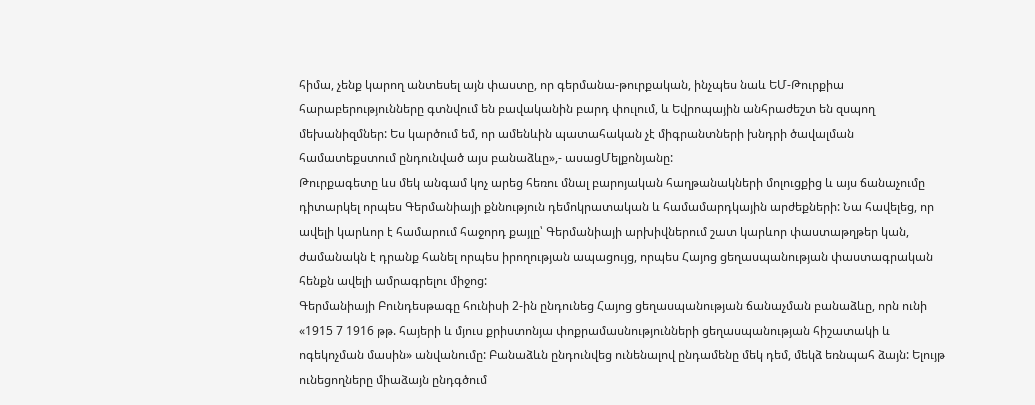հիմա, չենք կարող անտեսել այն փաստը, որ գերմանա-թուրքական, ինչպես նաև ԵՄ-Թուրքիա հարաբերությունները գտնվում են բավականին բարդ փուլում, և Եվրոպային անհրաժեշտ են զսպող մեխանիզմներ: Ես կարծում եմ, որ ամենևին պատահական չէ միգրանտների խնդրի ծավալման համատեքստում ընդունված այս բանաձևը»,- ասացՄելքոնյանը:
Թուրքագետը ևս մեկ անգամ կոչ արեց հեռու մնալ բարոյական հաղթանակների մոլուցքից և այս ճանաչումը դիտարկել որպես Գերմանիայի քննություն դեմոկրատական և համամարդկային արժեքների: Նա հավելեց, որ ավելի կարևոր է համարում հաջորդ քայլը՝ Գերմանիայի արխիվներում շատ կարևոր փաստաթղթեր կան, ժամանակն է դրանք հանել որպես իրողության ապացույց, որպես Հայոց ցեղասպանության փաստագրական հենքն ավելի ամրագրելու միջոց:
Գերմանիայի Բունդեսթագը հունիսի 2-ին ընդունեց Հայոց ցեղասպանության ճանաչման բանաձևը, որն ունի «1915 7 1916 թթ. հայերի և մյուս քրիստոնյա փոքրամասնությունների ցեղասպանության հիշատակի և ոգեկոչման մասին» անվանումը: Բանաձևն ընդունվեց ունենալով ընդամենը մեկ դեմ, մեկձ եռնպահ ձայն: Ելույթ ունեցողները միաձայն ընդգծում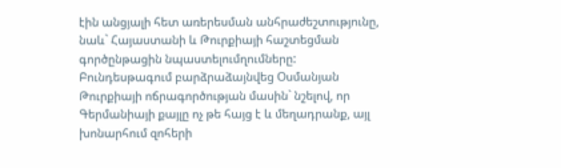էին անցյալի հետ առերեսման անհրաժեշտությունը, նաև` Հայաստանի և Թուրքիայի հաշտեցման գործընթացին նպաստելումղումները: Բունդեսթագում բարձրաձայնվեց Օսմանյան Թուրքիայի ոճրագործության մասին` նշելով, որ Գերմանիայի քայլը ոչ թե հայց է և մեղադրանք, այլ խոնարհում զոհերի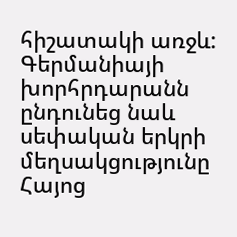հիշատակի առջև: Գերմանիայի խորհրդարանն ընդունեց նաև սեփական երկրի մեղսակցությունը Հայոց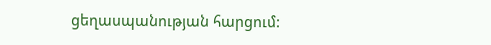ցեղասպանության հարցում: